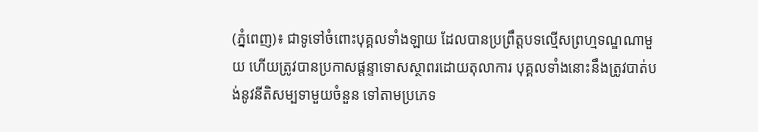(ភ្នំពេញ)៖ ជាទូទៅចំពោះបុគ្គលទាំងឡាយ ដែលបានប្រព្រឹត្ដបទល្មើសព្រហ្មទណ្ឌណាមួយ ហើយត្រូវបានប្រកាសផ្ដន្ទាទោសស្ថាពរដោយតុលាការ បុគ្គលទាំងនោះនឹងត្រូវបាត់បង់នូវនីតិសម្បទាមួយចំនួន ទៅតាមប្រភេទ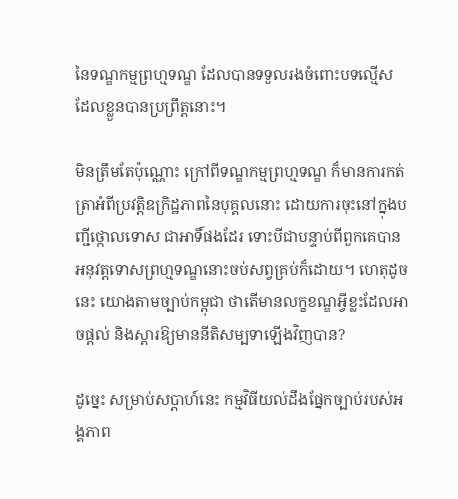នៃទណ្ឌកម្មព្រហ្មទណ្ឌ ដែលបានទទួលរងចំពោះបទល្មើស ដែលខ្លួនបានប្រព្រឹត្ដនោះ។

មិនត្រឹមតែប៉ុណ្ណោះ ក្រៅពីទណ្ឌកម្មព្រហ្មទណ្ឌ ក៏មានការកត់ត្រាអំពីប្រវត្ដិឧក្រិដ្ឋភាពនៃបុគ្គលនោះ ដោយការចុះនៅក្នុងបញ្ជីថ្កោលទោស ជាអាទិ៍ផងដែរ ទោះបីជាបន្ទាប់ពីពួកគេបានអនុវត្ដទោសព្រហ្មទណ្ឌនោះចប់សព្វគ្រប់ក៏ដោយ។ ហេតុដូចនេះ យោងតាមច្បាប់កម្ពុជា ថាតើមានលក្ខខណ្ឌអ្វីខ្លះដែលអាចផ្ដល់ និងស្ដារឱ្យមាននីតិសម្បទាឡើងវិញបាន?

ដូច្នេះ សម្រាប់សប្ដាហ៍នេះ កម្មវិធីយល់ដឹងផ្នែកច្បាប់របស់អង្គភាព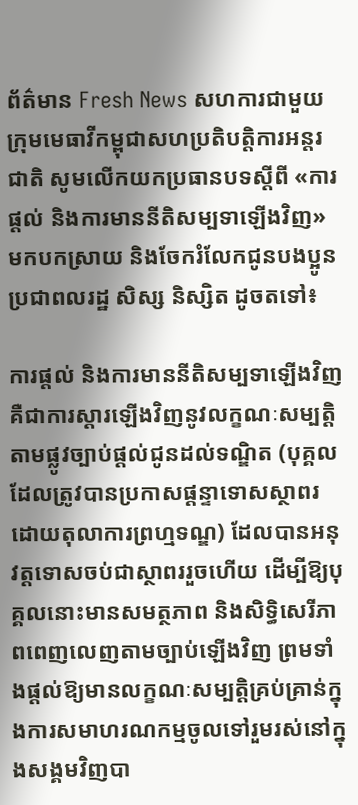ព័ត៌មាន Fresh News សហការជាមួយ ក្រុមមេធាវីកម្ពុជាសហប្រតិបត្តិការអន្តរជាតិ សូមលើកយកប្រធានបទស្ដីពី «ការផ្ដល់ និងការមាននីតិសម្បទាឡើងវិញ» មកបកស្រាយ និងចែករំលែកជូនបងប្អូនប្រជាពលរដ្ឋ សិស្ស និស្សិត ដូចតទៅ៖

ការផ្ដល់ និងការមាននីតិសម្បទាឡើងវិញ គឺជាការស្ដារឡើងវិញនូវលក្ខណៈសម្បត្ដិតាមផ្លូវច្បាប់ផ្ដល់ជូនដល់ទណ្ឌិត (បុគ្គលដែលត្រូវបានប្រកាសផ្ដន្ទាទោសស្ថាពរដោយតុលាការព្រហ្មទណ្ឌ) ដែលបានអនុវត្ដទោសចប់ជាស្ថាពររួចហើយ ដើម្បីឱ្យបុគ្គលនោះមានសមត្ថភាព និងសិទ្ធិសេរីភាពពេញលេញតាមច្បាប់ឡើងវិញ ព្រមទាំងផ្ដល់ឱ្យមានលក្ខណៈសម្បត្ដិគ្រប់គ្រាន់ក្នុងការសមាហរណកម្មចូលទៅរួមរស់នៅក្នុងសង្គមវិញបា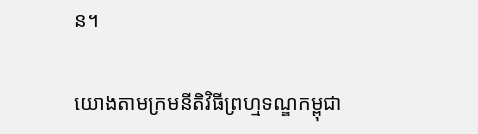ន។

យោងតាមក្រមនីតិវិធីព្រហ្មទណ្ឌកម្ពុជា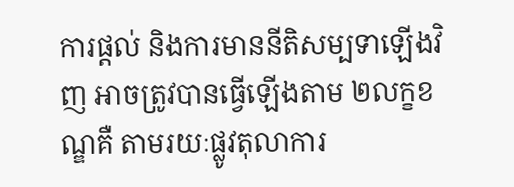ការផ្ដល់ និងការមាននីតិសម្បទាឡើងវិញ អាចត្រូវបានធ្វើឡើងតាម ២លក្ខខណ្ឌគឺ តាមរយៈផ្លូវតុលាការ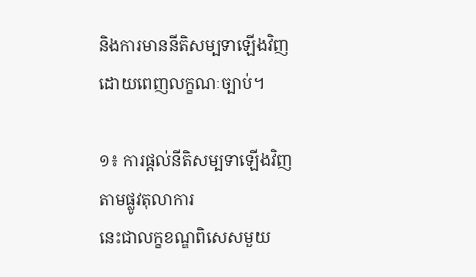និងការមាននីតិសម្បទាឡើងវិញដោយពេញលក្ខណៈច្បាប់។

១៖ ការផ្ដល់នីតិសម្បទាឡើងវិញតាមផ្លូវតុលាការ
នេះជាលក្ខខណ្ឌពិសេសមួយ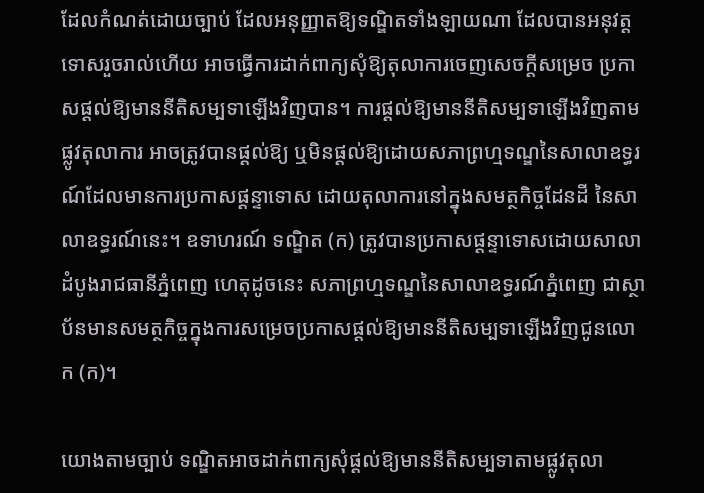ដែលកំណត់ដោយច្បាប់ ដែលអនុញ្ញាតឱ្យទណ្ឌិតទាំងឡាយណា ដែលបានអនុវត្ដទោសរួចរាល់ហើយ អាចធ្វើការដាក់ពាក្យសុំឱ្យតុលាការចេញសេចក្ដីសម្រេច ប្រកាសផ្ដល់ឱ្យមាននីតិសម្បទាឡើងវិញបាន។ ការផ្ដល់ឱ្យមាននីតិសម្បទាឡើងវិញតាមផ្លូវតុលាការ អាចត្រូវបានផ្ដល់ឱ្យ ឬមិនផ្ដល់ឱ្យដោយសភាព្រហ្មទណ្ឌនៃសាលាឧទ្ធរណ៍ដែលមានការប្រកាសផ្ដន្ទាទោស ដោយតុលាការនៅក្នុងសមត្ថកិច្ចដែនដី នៃសាលាឧទ្ធរណ៍នេះ។ ឧទាហរណ៍ ទណ្ឌិត (ក) ត្រូវបានប្រកាសផ្ដន្ទាទោសដោយសាលាដំបូងរាជធានីភ្នំពេញ ហេតុដូចនេះ សភាព្រហ្មទណ្ឌនៃសាលាឧទ្ធរណ៍ភ្នំពេញ ជាស្ថាប័នមានសមត្ថកិច្ចក្នុងការសម្រេចប្រកាសផ្ដល់ឱ្យមាននីតិសម្បទាឡើងវិញជូនលោក (ក)។

យោងតាមច្បាប់ ទណ្ឌិតអាចដាក់ពាក្យសុំផ្ដល់ឱ្យមាននីតិសម្បទាតាមផ្លូវតុលា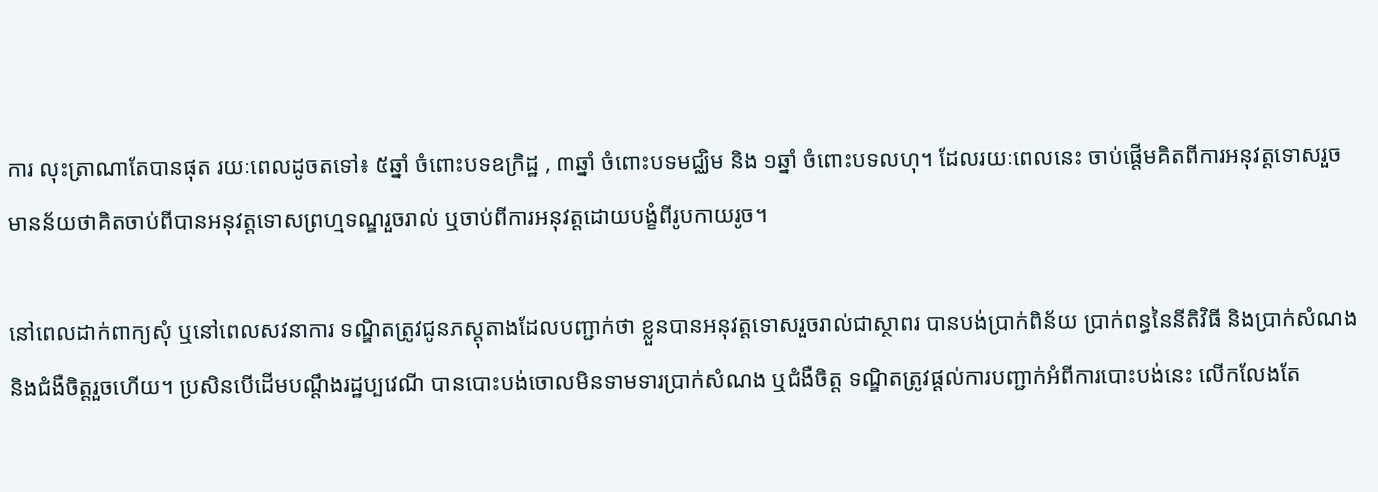ការ លុះត្រាណាតែបានផុត រយៈពេលដូចតទៅ៖ ៥ឆ្នាំ ចំពោះបទឧក្រិដ្ឋ , ៣ឆ្នាំ ចំពោះបទមជ្ឈិម និង ១ឆ្នាំ ចំពោះបទលហុ។ ដែលរយៈពេលនេះ ចាប់ផ្ដើមគិតពីការអនុវត្ដទោសរួច មានន័យថាគិតចាប់ពីបានអនុវត្ដទោសព្រហ្មទណ្ឌរួចរាល់ ឬចាប់ពីការអនុវត្ដដោយបង្ខំពីរូបកាយរូច។

នៅពេលដាក់ពាក្យសុំ ឬនៅពេលសវនាការ ទណ្ឌិតត្រូវជូនភស្ដុតាងដែលបញ្ជាក់ថា ខ្លួនបានអនុវត្ដទោសរួចរាល់ជាស្ថាពរ បានបង់ប្រាក់ពិន័យ ប្រាក់ពន្ធនៃនីតិវិធី និងប្រាក់សំណង និងជំងឺចិត្ដរួចហើយ។ ប្រសិនបើដើមបណ្ដឹងរដ្ឋប្បវេណី បានបោះបង់ចោលមិនទាមទារប្រាក់សំណង ឬជំងឺចិត្ដ ទណ្ឌិតត្រូវផ្ដល់ការបញ្ជាក់អំពីការបោះបង់នេះ លើកលែងតែ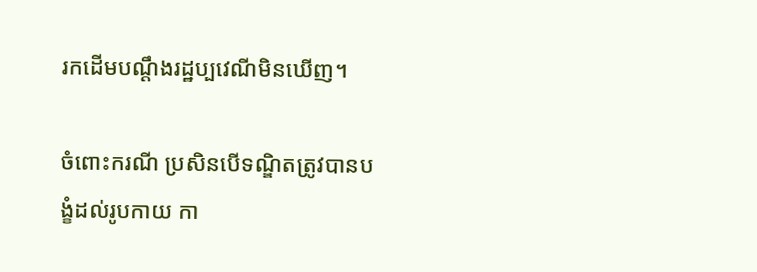រកដើមបណ្ដឹងរដ្ឋប្បវេណីមិនឃើញ។

ចំពោះករណី ប្រសិនបើទណ្ឌិតត្រូវបានបង្ខំដល់រូបកាយ កា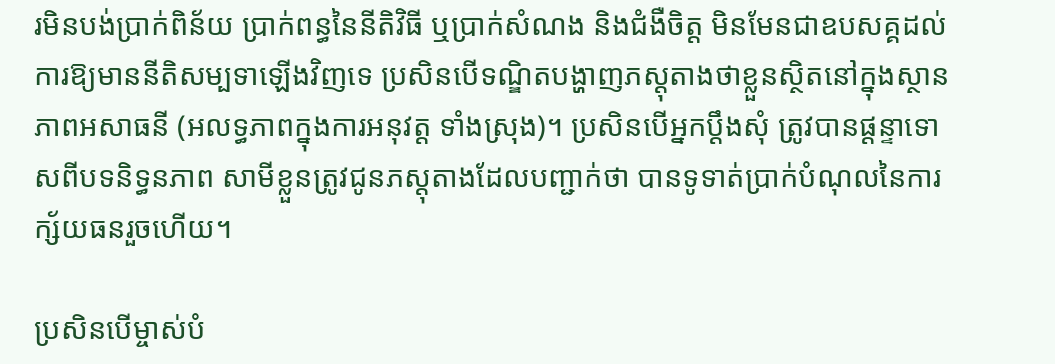រមិនបង់ប្រាក់ពិន័យ ប្រាក់ពន្ធនៃនីតិវិធី ឬប្រាក់សំណង និងជំងឺចិត្ដ មិនមែនជាឧបសគ្គដល់ការឱ្យមាននីតិសម្បទាឡើងវិញទេ ប្រសិនបើទណ្ឌិតបង្ហាញភស្ដុតាងថាខ្លួនស្ថិតនៅក្នុងស្ថានភាពអសាធនី (អលទ្ធភាពក្នុងការអនុវត្ដ ទាំងស្រុង)។ ប្រសិនបើអ្នកប្ដឹងសុំ ត្រូវបានផ្ដន្ទាទោសពីបទនិទ្ធនភាព សាមីខ្លួនត្រូវជូនភស្ដុតាងដែលបញ្ជាក់ថា បានទូទាត់ប្រាក់បំណុលនៃការក្ស័យធនរួចហើយ។

ប្រសិនបើម្ចាស់បំ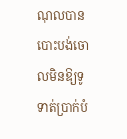ណុលបានបោះបង់ចោលមិនឱ្យទូទាត់ប្រាក់បំ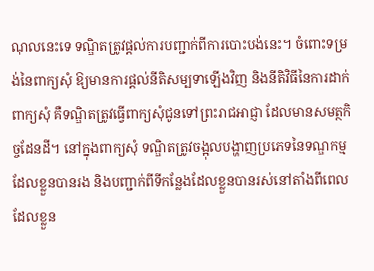ណុលនេះទេ ទណ្ឌិតត្រូវផ្ដល់ការបញ្ជាក់ពីការបោះបង់នេះ។ ចំពោះទម្រង់នៃពាក្យសុំ ឱ្យមានការផ្ដល់នីតិសម្បទាឡើងវិញ និងនីតិវិធីនៃការដាក់ពាក្យសុំ គឺទណ្ឌិតត្រូវធ្វើពាក្យសុំជូនទៅព្រះរាជអាជ្ញា ដែលមានសមត្ថកិច្ចដែនដី។ នៅក្នុងពាក្យសុំ ទណ្ឌិតត្រូវចង្អុលបង្ហាញប្រភេទនៃទណ្ឌកម្មដែលខ្លួនបានរង និងបញ្ជាក់ពីទីកន្លែងដែលខ្លួនបានរស់នៅតាំងពីពេល ដែលខ្លួន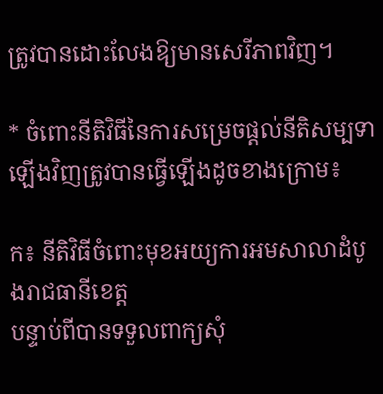ត្រូវបានដោះលែងឱ្យមានសេរីភាពវិញ។

* ចំពោះនីតិវិធីនៃការសម្រេចផ្ដល់នីតិសម្បទាឡើងវិញត្រូវបានធ្វើឡើងដូចខាងក្រោម៖

ក៖ នីតិវិធីចំពោះមុខអយ្យការអមសាលាដំបូងរាជធានីខេត្ដ
បន្ទាប់ពីបានទទួលពាក្យសុំ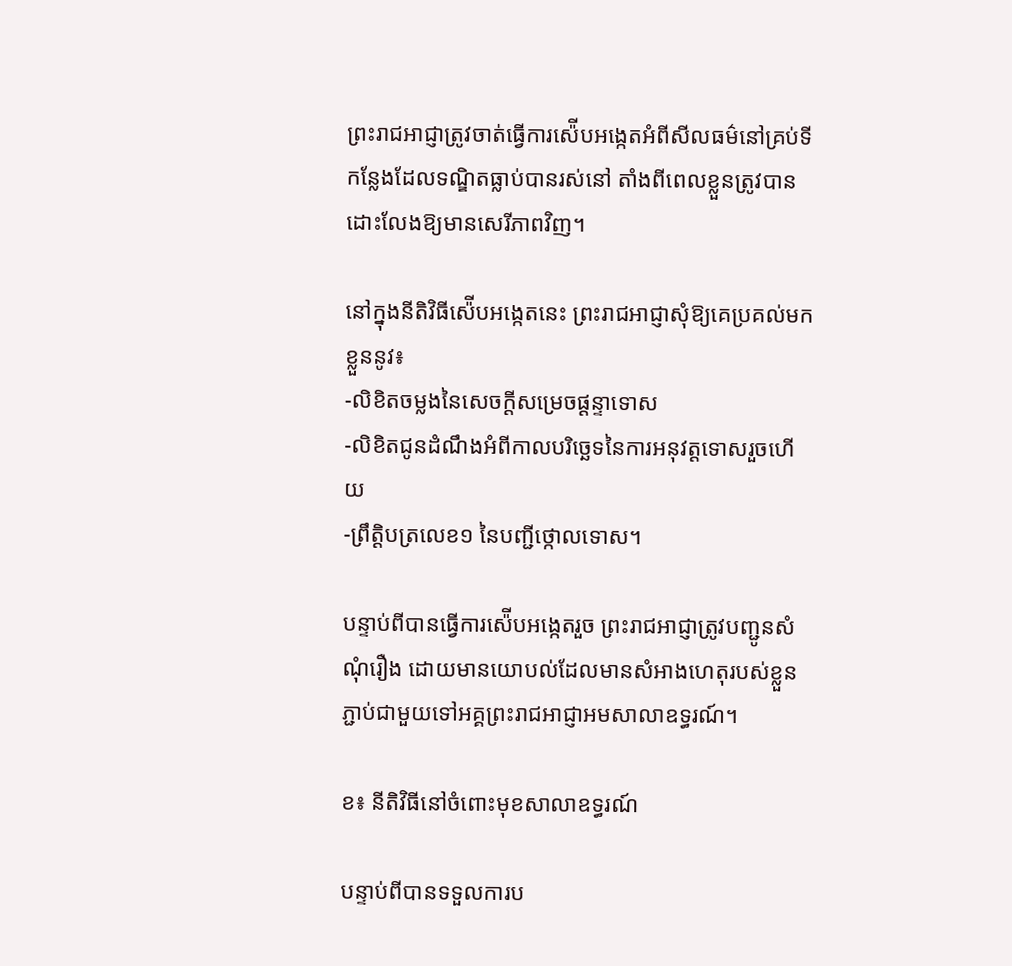ព្រះរាជអាជ្ញាត្រូវចាត់ធ្វើការស៉ើបអង្កេតអំពីសីលធម៌នៅគ្រប់ទីកន្លែងដែលទណ្ឌិតធ្លាប់បានរស់នៅ តាំងពីពេលខ្លួនត្រូវបានដោះលែងឱ្យមានសេរីភាពវិញ។

នៅក្នុងនីតិវិធីស៉ើបអង្កេតនេះ ព្រះរាជអាជ្ញាសុំឱ្យគេប្រគល់មកខ្លួននូវ៖
-លិខិតចម្លងនៃសេចក្ដីសម្រេចផ្ដន្ទាទោស
-លិខិតជូនដំណឹងអំពីកាលបរិច្ឆេទនៃការអនុវត្ដទោសរួចហើយ
-ព្រឹត្ដិបត្រលេខ១ នៃបញ្ជីថ្កោលទោស។

បន្ទាប់ពីបានធ្វើការស៉ើបអង្កេតរួច ព្រះរាជអាជ្ញាត្រូវបញ្ជូនសំណុំរឿង ដោយមានយោបល់ដែលមានសំអាងហេតុរបស់ខ្លួន ភ្ជាប់ជាមួយទៅអគ្គព្រះរាជអាជ្ញាអមសាលាឧទ្ធរណ៍។

ខ៖ នីតិវិធីនៅចំពោះមុខសាលាឧទ្ធរណ៍

បន្ទាប់ពីបានទទួលការប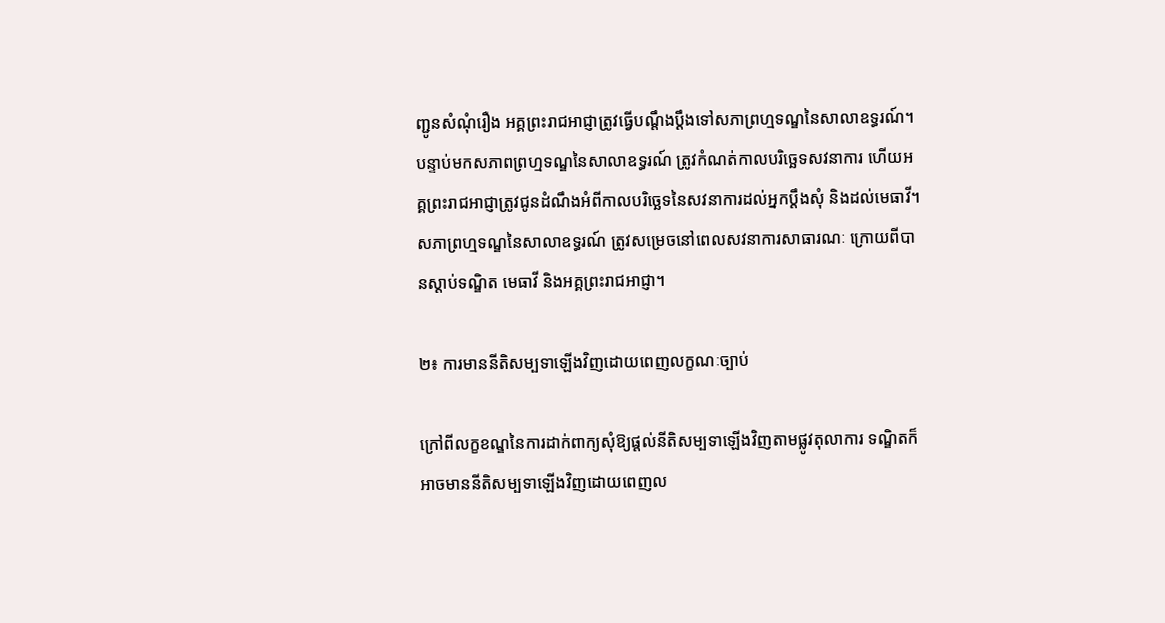ញ្ជូនសំណុំរឿង អគ្គព្រះរាជអាជ្ញាត្រូវធ្វើបណ្ដឹងប្ដឹងទៅសភាព្រហ្មទណ្ឌនៃសាលាឧទ្ធរណ៍។ បន្ទាប់មកសភាពព្រហ្មទណ្ឌនៃសាលាឧទ្ធរណ៍ ត្រូវកំណត់កាលបរិច្ឆេទសវនាការ ហើយអគ្គព្រះរាជអាជ្ញាត្រូវជូនដំណឹងអំពីកាលបរិច្ឆេទនៃសវនាការដល់អ្នកប្ដឹងសុំ និងដល់មេធាវី។ សភាព្រហ្មទណ្ឌនៃសាលាឧទ្ធរណ៍ ត្រូវសម្រេចនៅពេលសវនាការសាធារណៈ ក្រោយពីបានស្ដាប់ទណ្ឌិត មេធាវី និងអគ្គព្រះរាជអាជ្ញា។

២៖ ការមាននីតិសម្បទាឡើងវិញដោយពេញលក្ខណៈច្បាប់

ក្រៅពីលក្ខខណ្ឌនៃការដាក់ពាក្យសុំឱ្យផ្ដល់នីតិសម្បទាឡើងវិញតាមផ្លូវតុលាការ ទណ្ឌិតក៏អាចមាននីតិសម្បទាឡើងវិញដោយពេញល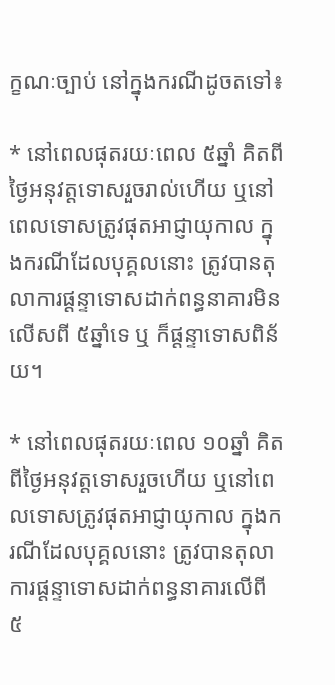ក្ខណៈច្បាប់ នៅក្នុងករណីដូចតទៅ៖

* នៅពេលផុតរយៈពេល ៥ឆ្នាំ គិតពីថ្ងៃអនុវត្ដទោសរួចរាល់ហើយ ឬនៅពេលទោសត្រូវផុតអាជ្ញាយុកាល ក្នុងករណីដែលបុគ្គលនោះ ត្រូវបានតុលាការផ្ដន្ទាទោសដាក់ពន្ធនាគារមិនលើសពី ៥ឆ្នាំទេ ឬ ក៏ផ្ដន្ទាទោសពិន័យ។

* នៅពេលផុតរយៈពេល ១០ឆ្នាំ គិតពីថ្ងៃអនុវត្ដទោសរួចហើយ ឬនៅពេលទោសត្រូវផុតអាជ្ញាយុកាល ក្នុងករណីដែលបុគ្គលនោះ ត្រូវបានតុលាការផ្ដន្ទាទោសដាក់ពន្ធនាគារលើពី ៥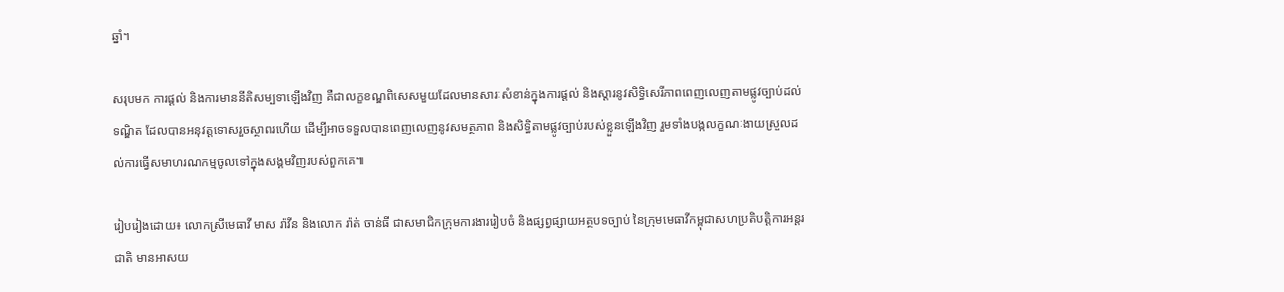ឆ្នាំ។

សរុបមក ការផ្ដល់ និងការមាននីតិសម្បទាឡើងវិញ គឺជាលក្ខខណ្ឌពិសេសមួយដែលមានសារៈសំខាន់ក្នុងការផ្ដល់ និងស្ដារនូវសិទ្ធិសេរីភាពពេញលេញតាមផ្លូវច្បាប់ដល់ទណ្ឌិត ដែលបានអនុវត្ដទោសរួចស្ថាពរហើយ ដើម្បីអាចទទួលបានពេញលេញនូវសមត្ថភាព និងសិទ្ធិតាមផ្លូវច្បាប់របស់ខ្លួនឡើងវិញ រួមទាំងបង្កលក្ខណៈងាយស្រួលដល់ការធ្វើសមាហរណកម្មចូលទៅក្នុងសង្គមវិញរបស់ពួកគេ៕

រៀបរៀងដោយ៖ លោកស្រីមេធាវី មាស រ៉ាវីន និងលោក រ៉ាត់ ចាន់ធី ជាសមាជិកក្រុមការងាររៀបចំ និងផ្សព្វផ្សាយអត្ថបទច្បាប់ នៃក្រុមមេធាវីកម្ពុជាសហប្រតិបត្តិការអន្តរជាតិ មានអាសយ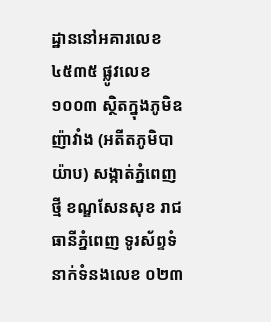ដ្ឋាននៅអគារលេខ ៤៥៣៥ ផ្លូវលេខ ១០០៣ ស្ថិតក្នុងភូមិឧញ៉ាវាំង (អតីតភូមិបាយ៉ាប) សង្កាត់ភ្នំពេញថ្មី ខណ្ឌសែនសុខ រាជធានីភ្នំពេញ ទូរស័ព្ទទំនាក់ទំនងលេខ ០២៣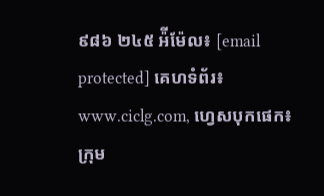៩៨៦ ២៤៥ អ៉ីម៉ែល៖ [email protected] គេហទំព័រ៖ www.ciclg.com, ហ្វេសបុកផេក៖ ក្រុម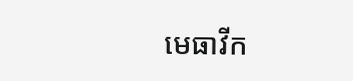មេធាវីក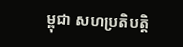ម្ពុជា សហប្រតិបត្តិ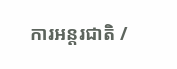ការអន្តរជាតិ /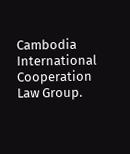Cambodia International Cooperation Law Group.